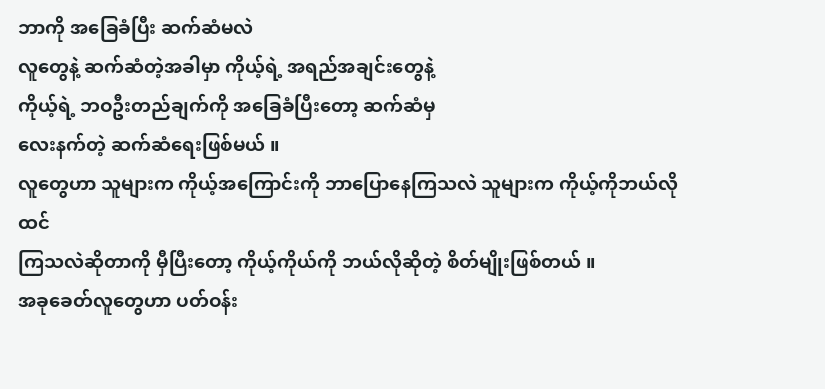ဘာကို အခြေခံပြီး ဆက်ဆံမလဲ
လူတွေနဲ့ ဆက်ဆံတဲ့အခါမှာ ကိုယ့်ရဲ့ အရည်အချင်းတွေနဲ့
ကိုယ့်ရဲ့ ဘဝဦးတည်ချက်ကို အခြေခံပြီးတော့ ဆက်ဆံမှ
လေးနက်တဲ့ ဆက်ဆံရေးဖြစ်မယ် ။
လူတွေဟာ သူများက ကိုယ့်အကြောင်းကို ဘာပြောနေကြသလဲ သူများက ကိုယ့်ကိုဘယ်လို ထင်
ကြသလဲဆိုတာကို မှီပြီးတော့ ကိုယ့်ကိုယ်ကို ဘယ်လိုဆိုတဲ့ စိတ်မျိုးဖြစ်တယ် ။
အခုခေတ်လူတွေဟာ ပတ်ဝန်း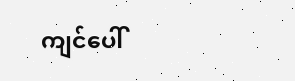ကျင်ပေါ်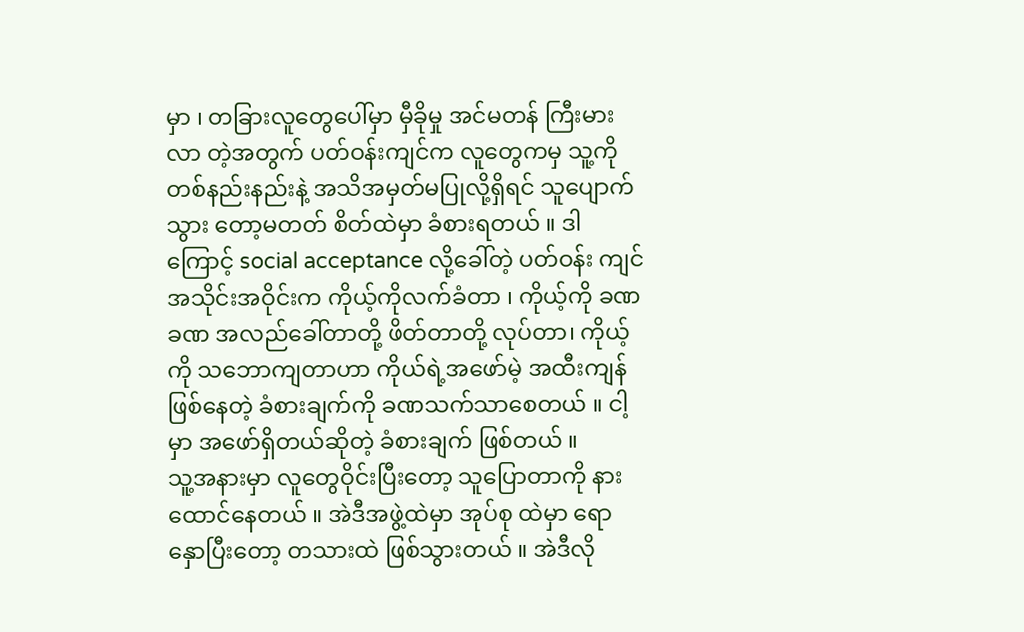မှာ ၊ တခြားလူတွေပေါ်မှာ မှီခိုမှု အင်မတန် ကြီးမားလာ တဲ့အတွက် ပတ်ဝန်းကျင်က လူတွေကမှ သူ့ကို တစ်နည်းနည်းနဲ့ အသိအမှတ်မပြုလို့ရှိရင် သူပျောက်သွား တော့မတတ် စိတ်ထဲမှာ ခံစားရတယ် ။ ဒါကြောင့် social acceptance လို့ခေါ်တဲ့ ပတ်ဝန်း ကျင်အသိုင်းအဝိုင်းက ကိုယ့်ကိုလက်ခံတာ ၊ ကိုယ့်ကို ခဏခဏ အလည်ခေါ်တာတို့ ဖိတ်တာတို့ လုပ်တာ၊ ကိုယ့်ကို သဘောကျတာဟာ ကိုယ်ရဲ့အဖော်မဲ့ အထီးကျန်ဖြစ်နေတဲ့ ခံစားချက်ကို ခဏသက်သာစေတယ် ။ ငါ့မှာ အဖော်ရှိတယ်ဆိုတဲ့ ခံစားချက် ဖြစ်တယ် ။
သူ့အနားမှာ လူတွေဝိုင်းပြီးတော့ သူပြောတာကို နားထောင်နေတယ် ။ အဲဒီအဖွဲ့ထဲမှာ အုပ်စု ထဲမှာ ရောနှောပြီးတော့ တသားထဲ ဖြစ်သွားတယ် ။ အဲဒီလို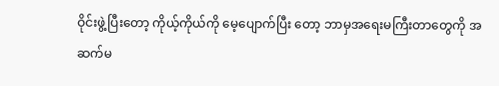ဝိုင်းဖွဲ့ပြီးတော့ ကိုယ့်ကိုယ်ကို မေ့ပျောက်ပြီး တော့ ဘာမှအရေးမကြီးတာတွေကို အဆက်မ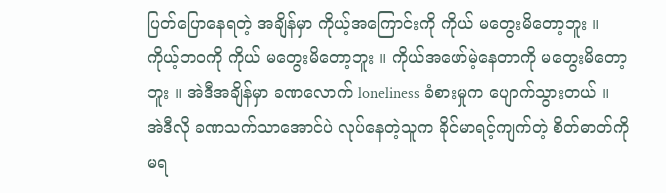ပြတ်ပြောနေရတဲ့ အချိန်မှာ ကိုယ့်အကြောင်းကို ကိုယ် မတွေးမိတော့ဘူး ။ ကိုယ့်ဘဝကို ကိုယ် မတွေးမိတော့ဘူး ။ ကိုယ်အဖော်မဲ့နေတာကို မတွေးမိတော့ဘူး ။ အဲဒီအချိန်မှာ ခဏလောက် loneliness ခံစားမှုက ပျောက်သွားတယ် ။
အဲဒီလို ခဏသက်သာအောင်ပဲ လုပ်နေတဲ့သူက ခိုင်မာရင့်ကျက်တဲ့ စိတ်ဓာတ်ကို မရ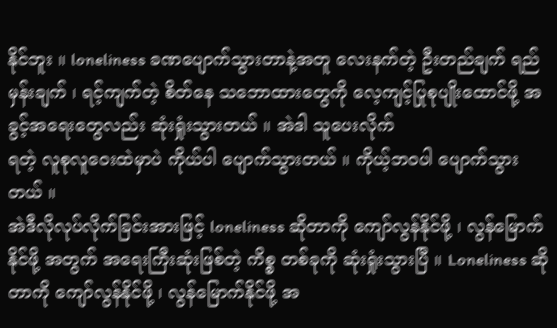နိုင်ဘူး ။ loneliness ခဏပျောက်သွားတာနဲ့အတူ လေးနက်တဲ့ ဦးတည်ချက် ရည်မှန်းချက် ၊ ရင့်ကျက်တဲ့ စိတ်နေ သဘောထားတွေကို လေ့ကျင့်ပြုစုပျိုးထောင်ဖို့ အခွင့်အရေးတွေလည်း ဆုံးရှုံးသွားတယ် ။ အဲဒါ သူပေးလိုက်
ရတဲ့ လူစုလူဝေးထဲမှာပဲ ကိုယ်ပါ ပျောက်သွားတယ် ။ ကိုယ့်ဘဝပါ ပျောက်သွားတယ် ။
အဲဒီလိုလုပ်လိုက်ခြင်းအားဖြင့် loneliness ဆိုတာကို ကျော်လွန်နိုင်ဖို့ ၊ လွန်မြောက်နိုင်ဖို့ အတွက် အရေးကြီးဆုံးဖြစ်တဲ့ ကိစ္စ တစ်ခုကို ဆုံးရှုံးသွားပြီ ။ Loneliness ဆိုတာကို ကျော်လွန်နိုင်ဖို့ ၊ လွန်မြောက်နိုင်ဖို့ အ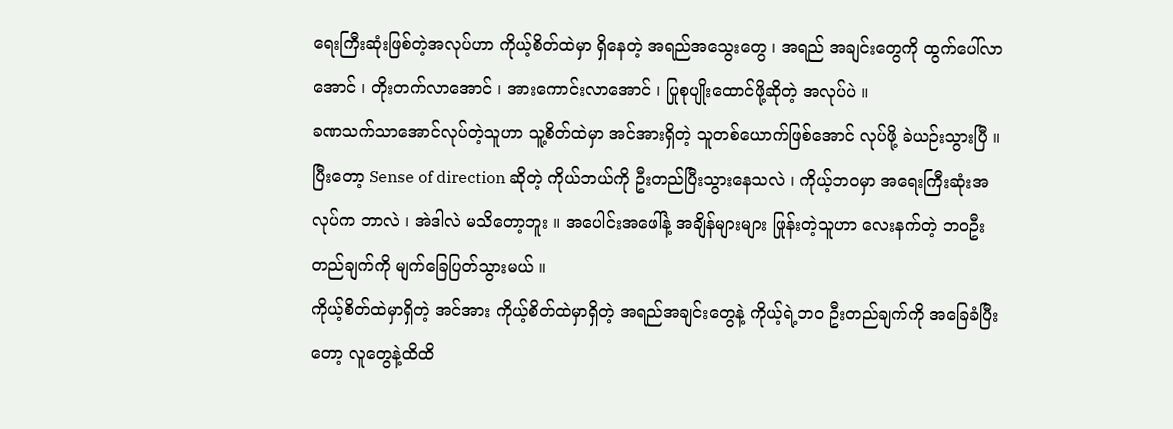ရေးကြီးဆုံးဖြစ်တဲ့အလုပ်ဟာ ကိုယ့်စိတ်ထဲမှာ ရှိနေတဲ့ အရည်အသွေးတွေ ၊ အရည် အချင်းတွေကို ထွက်ပေါ်လာအောင် ၊ တိုးတက်လာအောင် ၊ အားကောင်းလာအောင် ၊ ပြုစုပျိုးထောင်ဖို့ဆိုတဲ့ အလုပ်ပဲ ။
ခဏသက်သာအောင်လုပ်တဲ့သူဟာ သူ့စိတ်ထဲမှာ အင်အားရှိတဲ့ သူတစ်ယောက်ဖြစ်အောင် လုပ်ဖို့ ခဲယဉ်းသွားပြီ ။ ပြီးတော့ Sense of direction ဆိုတဲ့ ကိုယ်ဘယ်ကို ဦးတည်ပြီးသွားနေသလဲ ၊ ကိုယ့်ဘဝမှာ အရေးကြီးဆုံးအလုပ်က ဘာလဲ ၊ အဲဒါလဲ မသိတော့ဘူး ။ အပေါင်းအဖေါ်နဲ့ အချိန်များများ ဖြုန်းတဲ့သူဟာ လေးနက်တဲ့ ဘဝဦးတည်ချက်ကို မျက်ခြေပြတ်သွားမယ် ။
ကိုယ့်စိတ်ထဲမှာရှိတဲ့ အင်အား ကိုယ့်စိတ်ထဲမှာရှိတဲ့ အရည်အချင်းတွေနဲ့ ကိုယ့်ရဲ့ဘ၀ ဦးတည်ချက်ကို အခြေခံပြီးတော့ လူတွေနဲ့ထိထိ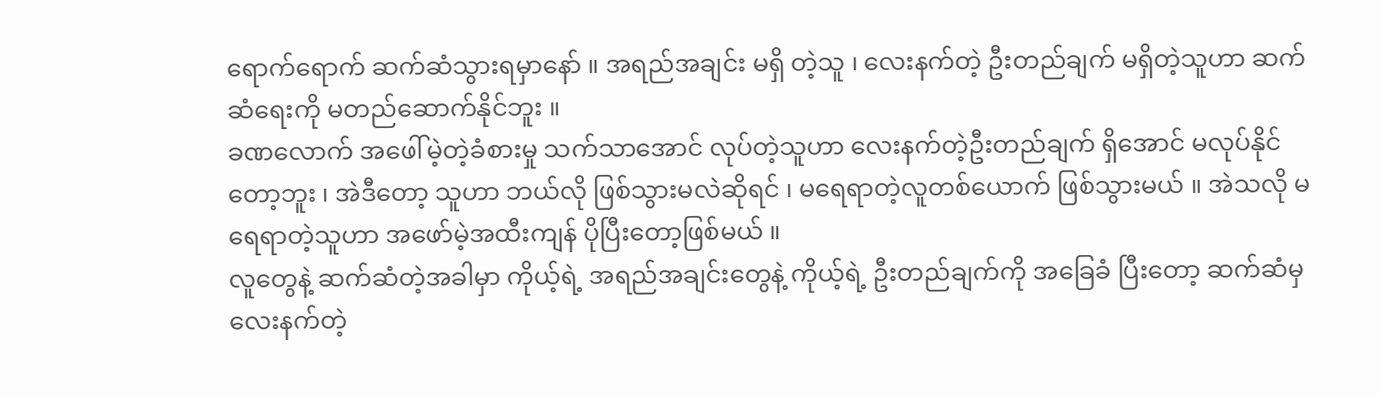ရောက်ရောက် ဆက်ဆံသွားရမှာနော် ။ အရည်အချင်း မရှိ တဲ့သူ ၊ လေးနက်တဲ့ ဦးတည်ချက် မရှိတဲ့သူဟာ ဆက်ဆံရေးကို မတည်ဆောက်နိုင်ဘူး ။
ခဏလောက် အဖေါ်မဲ့တဲ့ခံစားမှု သက်သာအောင် လုပ်တဲ့သူဟာ လေးနက်တဲ့ဦးတည်ချက် ရှိအောင် မလုပ်နိုင်တော့ဘူး ၊ အဲဒီတော့ သူဟာ ဘယ်လို ဖြစ်သွားမလဲဆိုရင် ၊ မရေရာတဲ့လူတစ်ယောက် ဖြစ်သွားမယ် ။ အဲသလို မရေရာတဲ့သူဟာ အဖော်မဲ့အထီးကျန် ပိုပြီးတော့ဖြစ်မယ် ။
လူတွေနဲ့ ဆက်ဆံတဲ့အခါမှာ ကိုယ့်ရဲ့ အရည်အချင်းတွေနဲ့ ကိုယ့်ရဲ့ ဦးတည်ချက်ကို အခြေခံ ပြီးတော့ ဆက်ဆံမှ လေးနက်တဲ့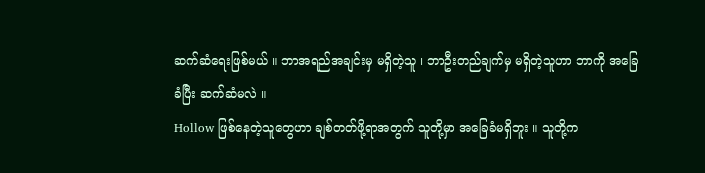ဆက်ဆံရေးဖြစ်မယ် ။ ဘာအရည်အချင်းမှ မရှိတဲ့သူ ၊ ဘာဦးတည်ချက်မှ မရှိတဲ့သူဟာ ဘာကို အခြေခံပြီး ဆက်ဆံမလဲ ။
Hollow ဖြစ်နေတဲ့သူတွေဟာ ချစ်တတ်ဖို့ရာအတွက် သူတို့မှာ အခြေခံမရှိဘူး ။ သူတို့က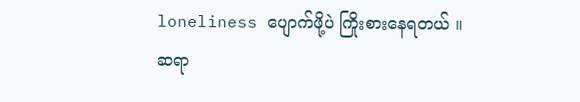loneliness ပျောက်ဖို့ပဲ ကြိုးစားနေရတယ် ။
ဆရာ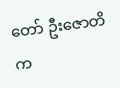တော် ဦးဇောတိက